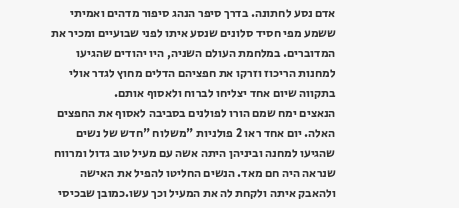אדם נסע לחתונה. בדרך סיפר הנהג סיפור מדהים ואמיתי ששמע מפי חסיד סלונים שנסע איתו לפני שבועיים ומכיר את המדוברים. במלחמת העולם השניה, היו יהודים שהגיעו למחנות הריכוז וזרקו את חפציהם הדלים מחוץ לגדר אולי בתקווה שיום אחד יצליחו לברוח ולאסוף אותם.
הנאצים ימח שמם הורו לפולנים בסביבה לאסוף את החפצים האלה. יום אחד ראו 2 פולניות "משלוח "חדש של נשים שהגיעו למחנה וביניהן היתה אשה עם מעיל טוב גדול ומרווח שנראה היה חם מאד. הנשים החליטו להפיל את האישה ולהאבק איתה ולקחת לה את המעיל וכך עשו.כמובן שבכיסי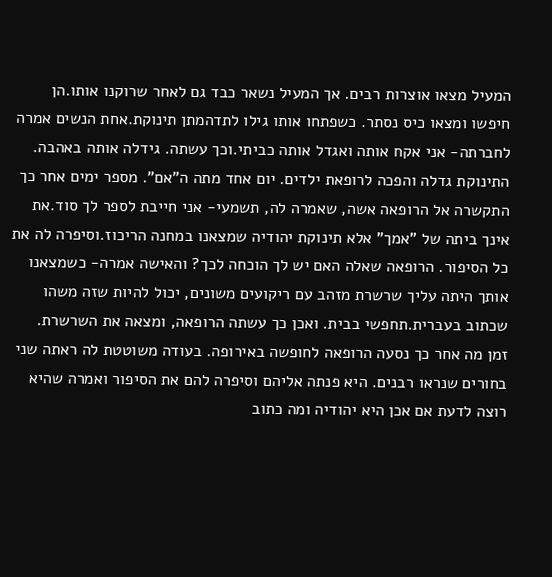המעיל מצאו אוצרות רבים. אך המעיל נשאר כבד גם לאחר שרוקנו אותו.הן חיפשו ומצאו כיס נסתר. כשפתחו אותו גילו לתדהמתן תינוקת.אחת הנשים אמרה לחברתה- אני אקח אותה ואגדל אותה כביתי.וכך עשתה. גידלה אותה באהבה. התינוקת גדלה והפכה לרופאת ילדים. יום אחד מתה ה"אם". מספר ימים אחר כך התקשרה אל הרופאה אשה, שאמרה לה, תשמעי- אני חייבת לספר לך סוד.את אינך ביתה של "אמך" אלא תינוקת יהודיה שמצאנו במחנה הריכוז.וסיפרה לה את כל הסיפור. הרופאה שאלה האם יש לך הוכחה לכך? והאישה אמרה- כשמצאנו אותך היתה עליך שרשרת מזהב עם ריקועים משונים, יכול להיות שזה משהו שכתוב בעברית.תחפשי בבית. ואכן כך עשתה הרופאה, ומצאה את השרשרת.
זמן מה אחר כך נסעה הרופאה לחופשה באירופה. בעודה משוטטת לה ראתה שני בחורים שנראו רבנים. היא פנתה אליהם וסיפרה להם את הסיפור ואמרה שהיא רוצה לדעת אם אכן היא יהודיה ומה כתוב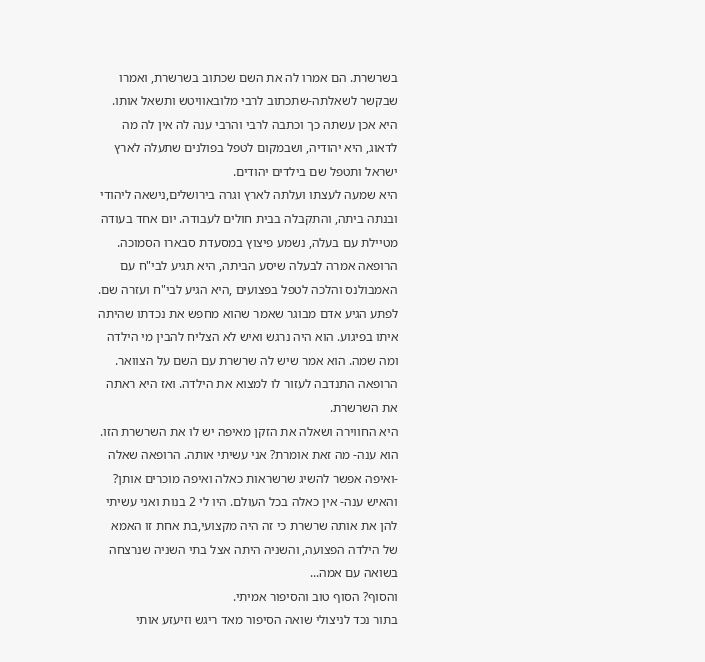בשרשרת. הם אמרו לה את השם שכתוב בשרשרת, ואמרו שבקשר לשאלתה-שתכתוב לרבי מלובאוויטש ותשאל אותו. היא אכן עשתה כך וכתבה לרבי והרבי ענה לה אין לה מה לדאוג, היא יהודיה, ושבמקום לטפל בפולנים שתעלה לארץ ישראל ותטפל שם בילדים יהודים.
היא שמעה לעצתו ועלתה לארץ וגרה בירושלים,נישאה ליהודי ובנתה ביתה, והתקבלה בבית חולים לעבודה. יום אחד בעודה מטיילת עם בעלה, נשמע פיצוץ במסעדת סבארו הסמוכה. הרופאה אמרה לבעלה שיסע הביתה, היא תגיע לבי"ח עם האמבולנס והלכה לטפל בפצועים ,היא הגיע לבי"ח ועזרה שם. לפתע הגיע אדם מבוגר שאמר שהוא מחפש את נכדתו שהיתה איתו בפיגוע. הוא היה נרגש ואיש לא הצליח להבין מי הילדה ומה שמה. הוא אמר שיש לה שרשרת עם השם על הצוואר. הרופאה התנדבה לעזור לו למצוא את הילדה. ואז היא ראתה את השרשרת.
היא החווירה ושאלה את הזקן מאיפה יש לו את השרשרת הזו. הוא ענה- מה זאת אומרת? אני עשיתי אותה. הרופאה שאלה -ואיפה אפשר להשיג שרשראות כאלה ואיפה מוכרים אותן? והאיש ענה- אין כאלה בכל העולם. היו לי 2 בנות ואני עשיתי להן את אותה שרשרת כי זה היה מקצועי,בת אחת זו האמא של הילדה הפצועה, והשניה היתה אצל בתי השניה שנרצחה בשואה עם אמה...
והסוף? הסוף טוב והסיפור אמיתי.
בתור נכד לניצולי שואה הסיפור מאד ריגש וזיעזע אותי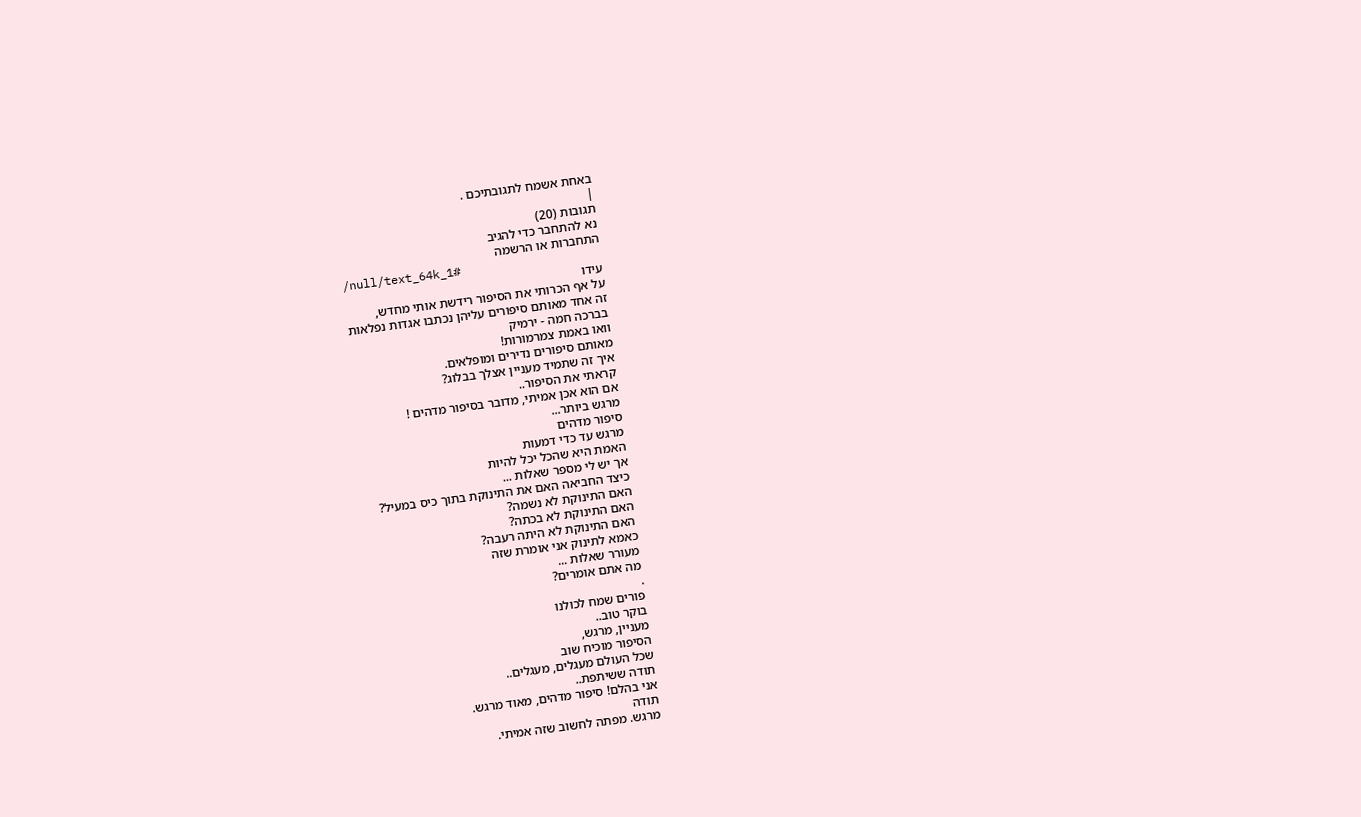באחת אשמח לתגובתיכם .
|
תגובות (20)
נא להתחבר כדי להגיב
התחברות או הרשמה
/null/text_64k_1#
עידו
על אף הכרותי את הסיפור רידשת אותי מחדש,
זה אחד מאותם סיפורים עליהן נכתבו אגדות נפלאות
בברכה חמה - ירמיק
וואו באמת צמרמורות!
מאותם סיפורים נדירים ומופלאים.
איך זה שתמיד מעניין אצלך בבלוג?
קראתי את הסיפור..
אם הוא אכן אמיתי, מדובר בסיפור מדהים !
מרגש ביותר...
סיפור מדהים
מרגש עד כדי דמעות
האמת היא שהכל יכל להיות
אך יש לי מספר שאלות ...
כיצד החביאה האם את התינוקת בתוך כיס במעיל?
האם התינוקת לא נשמה?
האם התינוקת לא בכתה?
האם התינוקת לא היתה רעבה?
כאמא לתינוק אני אומרת שזה
מעורר שאלות ...
מה אתם אומרים?
.
פורים שמח לכולנו
בוקר טוב..
מעניין, מרגש,
הסיפור מוכיח שוב
שכל העולם מעגלים, מעגלים..
תודה ששיתפת..
אני בהלם! סיפור מדהים, מאוד מרגש.
תודה
מרגש. מפתה לחשוב שזה אמיתי.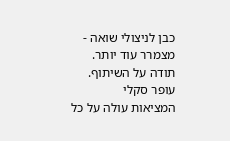כבן לניצולי שואה - מצמרר עוד יותר.
תודה על השיתוף.
עופר סקלי
המציאות עולה על כל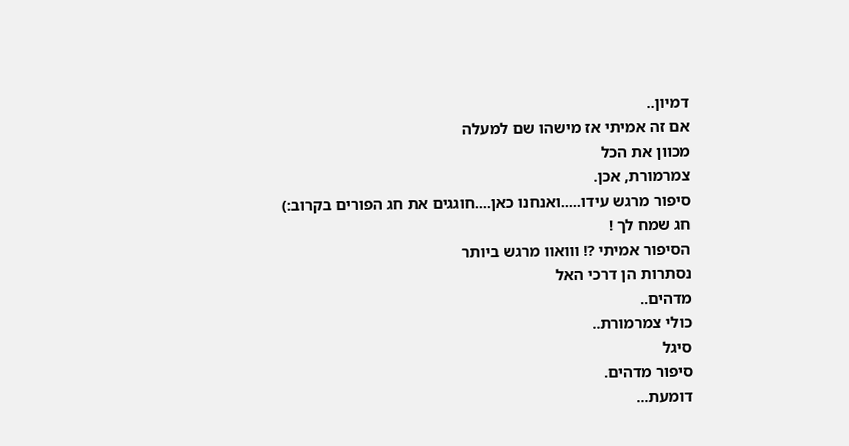דמיון..
אם זה אמיתי אז מישהו שם למעלה
מכוון את הכל
צמרמורת, אכן.
סיפור מרגש עידו.....ואנחנו כאן....חוגגים את חג הפורים בקרוב:)
חג שמח לך !
הסיפור אמיתי ?! ווואוו מרגש ביותר
נסתרות הן דרכי האל
מדהים..
כולי צמרמורת..
סיגל
סיפור מדהים.
דומעת...